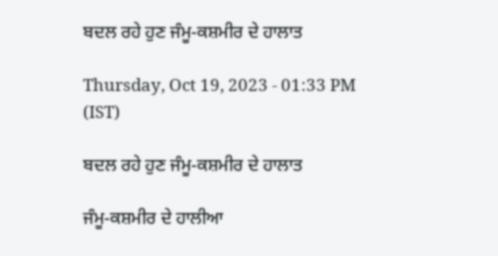ਬਦਲ ਰਹੇ ਹੁਣ ਜੰਮੂ-ਕਸ਼ਮੀਰ ਦੇ ਹਾਲਾਤ

Thursday, Oct 19, 2023 - 01:33 PM (IST)

ਬਦਲ ਰਹੇ ਹੁਣ ਜੰਮੂ-ਕਸ਼ਮੀਰ ਦੇ ਹਾਲਾਤ

ਜੰਮੂ-ਕਸ਼ਮੀਰ ਦੇ ਹਾਲੀਆ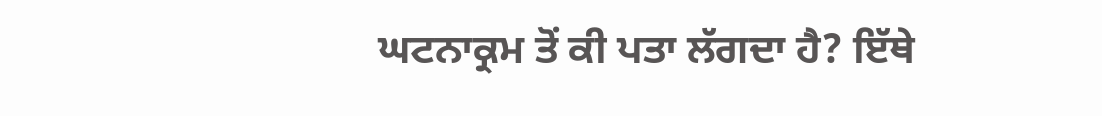ਘਟਨਾਕ੍ਰਮ ਤੋਂ ਕੀ ਪਤਾ ਲੱਗਦਾ ਹੈ? ਇੱਥੇ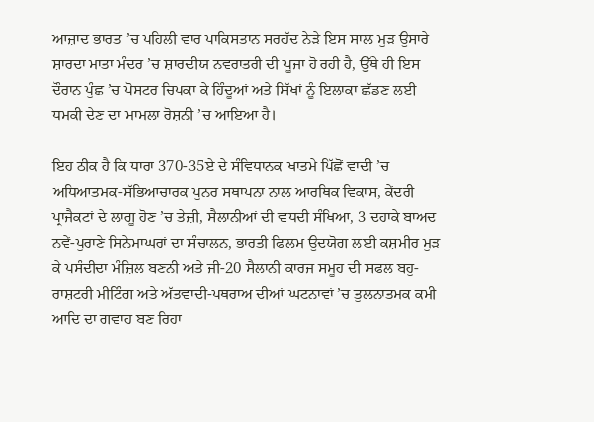ਆਜ਼ਾਦ ਭਾਰਤ ’ਚ ਪਹਿਲੀ ਵਾਰ ਪਾਕਿਸਤਾਨ ਸਰਹੱਦ ਨੇੜੇ ਇਸ ਸਾਲ ਮੁੜ ਉਸਾਰੇ ਸ਼ਾਰਦਾ ਮਾਤਾ ਮੰਦਰ ’ਚ ਸ਼ਾਰਦੀਯ ਨਵਰਾਤਰੀ ਦੀ ਪੂਜਾ ਹੋ ਰਹੀ ਹੈ, ਉੱਥੇ ਹੀ ਇਸ ਦੌਰਾਨ ਪੁੰਛ ’ਚ ਪੋਸਟਰ ਚਿਪਕਾ ਕੇ ਹਿੰਦੂਆਂ ਅਤੇ ਸਿੱਖਾਂ ਨੂੰ ਇਲਾਕਾ ਛੱਡਣ ਲਈ ਧਮਕੀ ਦੇਣ ਦਾ ਮਾਮਲਾ ਰੋਸ਼ਨੀ ’ਚ ਆਇਆ ਹੈ।

ਇਹ ਠੀਕ ਹੈ ਕਿ ਧਾਰਾ 370-35ਏ ਦੇ ਸੰਵਿਧਾਨਕ ਖਾਤਮੇ ਪਿੱਛੋਂ ਵਾਦੀ ’ਚ ਅਧਿਆਤਮਕ-ਸੱਭਿਆਚਾਰਕ ਪੁਨਰ ਸਥਾਪਨਾ ਨਾਲ ਆਰਥਿਕ ਵਿਕਾਸ, ਕੇਂਦਰੀ ਪ੍ਰਾਜੈਕਟਾਂ ਦੇ ਲਾਗੂ ਹੋਣ ’ਚ ਤੇਜ਼ੀ, ਸੈਲਾਨੀਆਂ ਦੀ ਵਧਦੀ ਸੰਖਿਆ, 3 ਦਹਾਕੇ ਬਾਅਦ ਨਵੇਂ-ਪੁਰਾਣੇ ਸਿਨੇਮਾਘਰਾਂ ਦਾ ਸੰਚਾਲਨ, ਭਾਰਤੀ ਫਿਲਮ ਉਦਯੋਗ ਲਈ ਕਸ਼ਮੀਰ ਮੁੜ ਕੇ ਪਸੰਦੀਦਾ ਮੰਜ਼ਿਲ ਬਣਨੀ ਅਤੇ ਜੀ-20 ਸੈਲਾਨੀ ਕਾਰਜ ਸਮੂਹ ਦੀ ਸਫਲ ਬਹੁ-ਰਾਸ਼ਟਰੀ ਮੀਟਿੰਗ ਅਤੇ ਅੱਤਵਾਦੀ-ਪਥਰਾਅ ਦੀਆਂ ਘਟਨਾਵਾਂ ’ਚ ਤੁਲਨਾਤਮਕ ਕਮੀ ਆਦਿ ਦਾ ਗਵਾਹ ਬਣ ਰਿਹਾ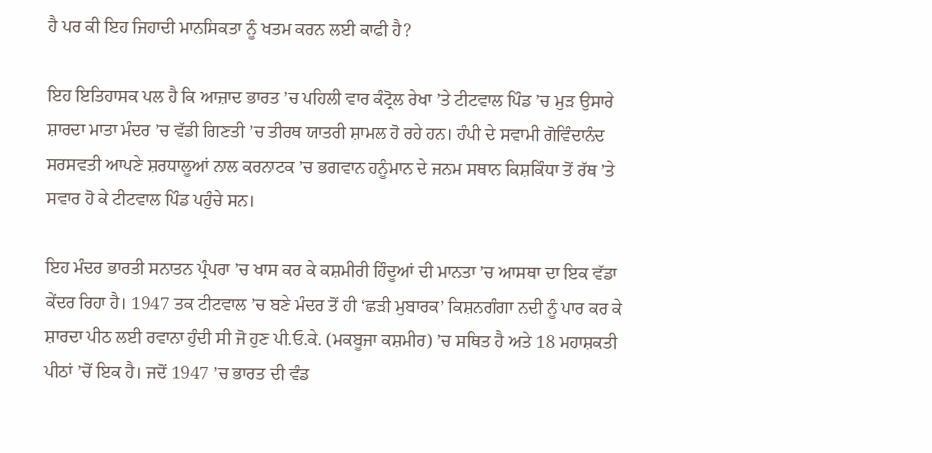ਹੈ ਪਰ ਕੀ ਇਹ ਜਿਹਾਦੀ ਮਾਨਸਿਕਤਾ ਨੂੰ ਖਤਮ ਕਰਨ ਲਈ ਕਾਫੀ ਹੈ?

ਇਹ ਇਤਿਹਾਸਕ ਪਲ ਹੈ ਕਿ ਆਜ਼ਾਦ ਭਾਰਤ ’ਚ ਪਹਿਲੀ ਵਾਰ ਕੰਟ੍ਰੋਲ ਰੇਖਾ ’ਤੇ ਟੀਟਵਾਲ ਪਿੰਡ ’ਚ ਮੁੜ ਉਸਾਰੇ ਸ਼ਾਰਦਾ ਮਾਤਾ ਮੰਦਰ ’ਚ ਵੱਡੀ ਗਿਣਤੀ ’ਚ ਤੀਰਥ ਯਾਤਰੀ ਸ਼ਾਮਲ ਹੋ ਰਹੇ ਹਨ। ਹੰਪੀ ਦੇ ਸਵਾਮੀ ਗੋਵਿੰਦਾਨੰਦ ਸਰਸਵਤੀ ਆਪਣੇ ਸ਼ਰਧਾਲੂਆਂ ਨਾਲ ਕਰਨਾਟਕ ’ਚ ਭਗਵਾਨ ਹਨੂੰਮਾਨ ਦੇ ਜਨਮ ਸਥਾਨ ਕਿਸ਼ਕਿੰਧਾ ਤੋਂ ਰੱਥ ’ਤੇ ਸਵਾਰ ਹੋ ਕੇ ਟੀਟਵਾਲ ਪਿੰਡ ਪਹੁੰਚੇ ਸਨ।

ਇਹ ਮੰਦਰ ਭਾਰਤੀ ਸਨਾਤਨ ਪ੍ਰੰਪਰਾ ’ਚ ਖਾਸ ਕਰ ਕੇ ਕਸ਼ਮੀਰੀ ਹਿੰਦੂਆਂ ਦੀ ਮਾਨਤਾ ’ਚ ਆਸਥਾ ਦਾ ਇਕ ਵੱਡਾ ਕੇਂਦਰ ਰਿਹਾ ਹੈ। 1947 ਤਕ ਟੀਟਵਾਲ ’ਚ ਬਣੇ ਮੰਦਰ ਤੋਂ ਹੀ ‘ਛੜੀ ਮੁਬਾਰਕ’ ਕਿਸ਼ਨਗੰਗਾ ਨਦੀ ਨੂੰ ਪਾਰ ਕਰ ਕੇ ਸ਼ਾਰਦਾ ਪੀਠ ਲਈ ਰਵਾਨਾ ਹੁੰਦੀ ਸੀ ਜੋ ਹੁਣ ਪੀ.ਓ.ਕੇ. (ਮਕਬੂਜਾ ਕਸ਼ਮੀਰ) ’ਚ ਸਥਿਤ ਹੈ ਅਤੇ 18 ਮਹਾਸ਼ਕਤੀ ਪੀਠਾਂ ’ਚੋਂ ਇਕ ਹੈ। ਜਦੋਂ 1947 ’ਚ ਭਾਰਤ ਦੀ ਵੰਡ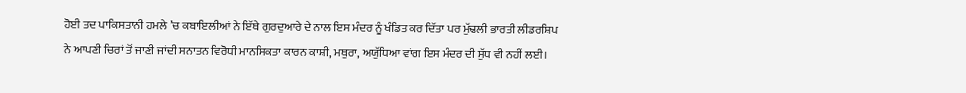ਹੋਈ ਤਦ ਪਾਕਿਸਤਾਨੀ ਹਮਲੇ ’ਚ ਕਬਾਇਲੀਆਂ ਨੇ ਇੱਥੇ ਗੁਰਦੁਆਰੇ ਦੇ ਨਾਲ ਇਸ ਮੰਦਰ ਨੂੰ ਖੰਡਿਤ ਕਰ ਦਿੱਤਾ ਪਰ ਮੁੱਢਲੀ ਭਾਰਤੀ ਲੀਡਰਸ਼ਿਪ ਨੇ ਆਪਣੀ ਚਿਰਾਂ ਤੋਂ ਜਾਣੀ ਜਾਂਦੀ ਸਨਾਤਨ ਵਿਰੋਧੀ ਮਾਨਸਿਕਤਾ ਕਾਰਨ ਕਾਸ਼ੀ, ਮਥੁਰਾ, ਅਯੁੱਧਿਆ ਵਾਂਗ ਇਸ ਮੰਦਰ ਦੀ ਸੁੱਧ ਵੀ ਨਹੀਂ ਲਈ।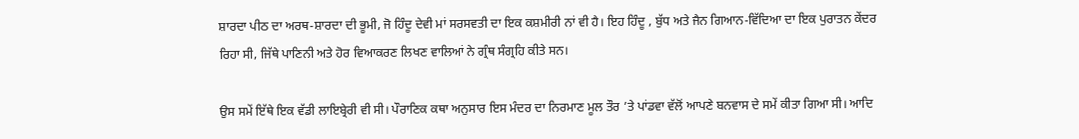ਸ਼ਾਰਦਾ ਪੀਠ ਦਾ ਅਰਥ-ਸ਼ਾਰਦਾ ਦੀ ਭੂਮੀ, ਜੋ ਹਿੰਦੂ ਦੇਵੀ ਮਾਂ ਸਰਸਵਤੀ ਦਾ ਇਕ ਕਸ਼ਮੀਰੀ ਨਾਂ ਵੀ ਹੈ। ਇਹ ਹਿੰਦੂ , ਬੁੱਧ ਅਤੇ ਜੈਨ ਗਿਆਨ-ਵਿੱਦਿਆ ਦਾ ਇਕ ਪੁਰਾਤਨ ਕੇਂਦਰ ਰਿਹਾ ਸੀ, ਜਿੱਥੇ ਪਾਣਿਨੀ ਅਤੇ ਹੋਰ ਵਿਆਕਰਣ ਲਿਖਣ ਵਾਲਿਆਂ ਨੇ ਗ੍ਰੰਥ ਸੰਗ੍ਰਹਿ ਕੀਤੇ ਸਨ।

ਉਸ ਸਮੇਂ ਇੱਥੇ ਇਕ ਵੱਡੀ ਲਾਇਬ੍ਰੇਰੀ ਵੀ ਸੀ। ਪੌਰਾਣਿਕ ਕਥਾ ਅਨੁਸਾਰ ਇਸ ਮੰਦਰ ਦਾ ਨਿਰਮਾਣ ਮੂਲ ਤੌਰ ’ਤੇ ਪਾਂਡਵਾ ਵੱਲੋਂ ਆਪਣੇ ਬਨਵਾਸ ਦੇ ਸਮੇਂ ਕੀਤਾ ਗਿਆ ਸੀ। ਆਦਿ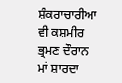ਸ਼ੰਕਰਾਚਾਰੀਆ ਵੀ ਕਸ਼ਮੀਰ ਭ੍ਰਮਣ ਦੌਰਾਨ ਮਾਂ ਸ਼ਾਰਦਾ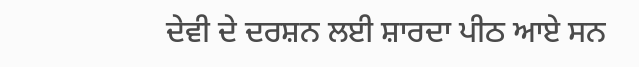ਦੇਵੀ ਦੇ ਦਰਸ਼ਨ ਲਈ ਸ਼ਾਰਦਾ ਪੀਠ ਆਏ ਸਨ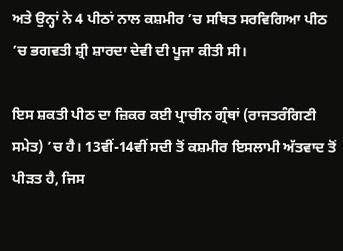ਅਤੇ ਉਨ੍ਹਾਂ ਨੇ 4 ਪੀਠਾਂ ਨਾਲ ਕਸ਼ਮੀਰ ’ਚ ਸਥਿਤ ਸਰਵਿਗਿਆ ਪੀਠ ’ਚ ਭਗਵਤੀ ਸ਼੍ਰੀ ਸ਼ਾਰਦਾ ਦੇਵੀ ਦੀ ਪੂਜਾ ਕੀਤੀ ਸੀ।

ਇਸ ਸ਼ਕਤੀ ਪੀਠ ਦਾ ਜ਼ਿਕਰ ਕਈ ਪ੍ਰਾਚੀਨ ਗ੍ਰੰਥਾਂ (ਰਾਜਤਰੰਗਿਣੀ ਸਮੇਤ) ’ਚ ਹੈ। 13ਵੀਂ-14ਵੀਂ ਸਦੀ ਤੋਂ ਕਸ਼ਮੀਰ ਇਸਲਾਮੀ ਅੱਤਵਾਦ ਤੋਂ ਪੀੜਤ ਹੈ, ਜਿਸ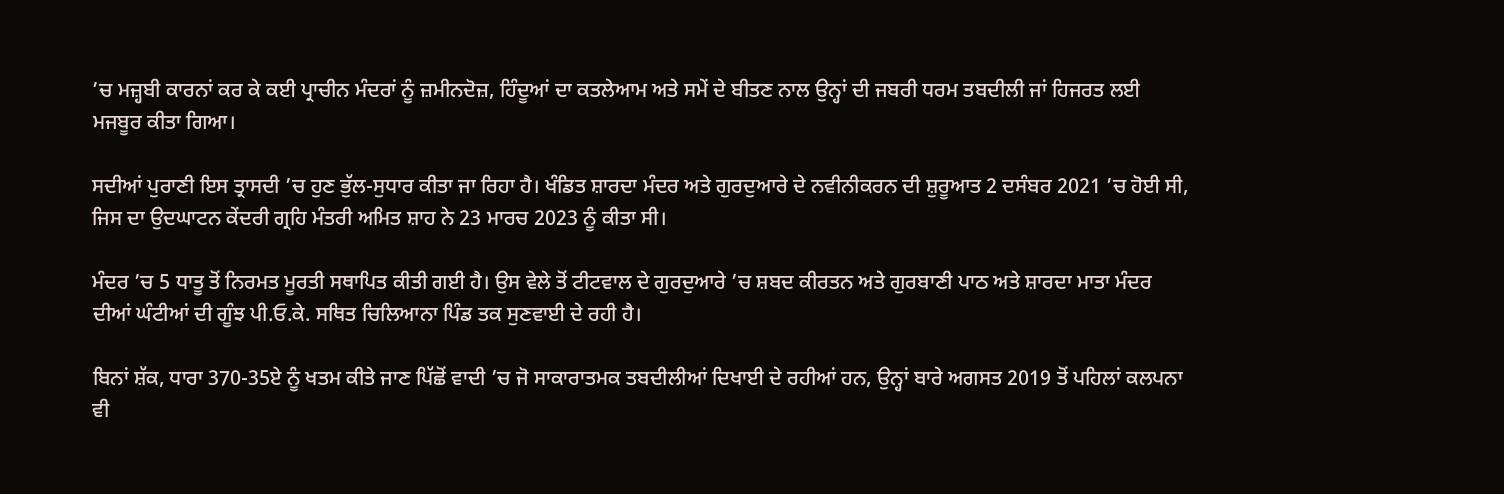’ਚ ਮਜ਼੍ਹਬੀ ਕਾਰਨਾਂ ਕਰ ਕੇ ਕਈ ਪ੍ਰਾਚੀਨ ਮੰਦਰਾਂ ਨੂੰ ਜ਼ਮੀਨਦੋਜ਼, ਹਿੰਦੂਆਂ ਦਾ ਕਤਲੇਆਮ ਅਤੇ ਸਮੇਂ ਦੇ ਬੀਤਣ ਨਾਲ ਉਨ੍ਹਾਂ ਦੀ ਜਬਰੀ ਧਰਮ ਤਬਦੀਲੀ ਜਾਂ ਹਿਜਰਤ ਲਈ ਮਜਬੂਰ ਕੀਤਾ ਗਿਆ।

ਸਦੀਆਂ ਪੁਰਾਣੀ ਇਸ ਤ੍ਰਾਸਦੀ ’ਚ ਹੁਣ ਭੁੱਲ-ਸੁਧਾਰ ਕੀਤਾ ਜਾ ਰਿਹਾ ਹੈ। ਖੰਡਿਤ ਸ਼ਾਰਦਾ ਮੰਦਰ ਅਤੇ ਗੁਰਦੁਆਰੇ ਦੇ ਨਵੀਨੀਕਰਨ ਦੀ ਸ਼ੁਰੂਆਤ 2 ਦਸੰਬਰ 2021 ’ਚ ਹੋਈ ਸੀ, ਜਿਸ ਦਾ ਉਦਘਾਟਨ ਕੇਂਦਰੀ ਗ੍ਰਹਿ ਮੰਤਰੀ ਅਮਿਤ ਸ਼ਾਹ ਨੇ 23 ਮਾਰਚ 2023 ਨੂੰ ਕੀਤਾ ਸੀ।

ਮੰਦਰ ’ਚ 5 ਧਾਤੂ ਤੋਂ ਨਿਰਮਤ ਮੂਰਤੀ ਸਥਾਪਿਤ ਕੀਤੀ ਗਈ ਹੈ। ਉਸ ਵੇਲੇ ਤੋਂ ਟੀਟਵਾਲ ਦੇ ਗੁਰਦੁਆਰੇ ’ਚ ਸ਼ਬਦ ਕੀਰਤਨ ਅਤੇ ਗੁਰਬਾਣੀ ਪਾਠ ਅਤੇ ਸ਼ਾਰਦਾ ਮਾਤਾ ਮੰਦਰ ਦੀਆਂ ਘੰਟੀਆਂ ਦੀ ਗੂੰਝ ਪੀ.ਓ.ਕੇ. ਸਥਿਤ ਚਿਲਿਆਨਾ ਪਿੰਡ ਤਕ ਸੁਣਵਾਈ ਦੇ ਰਹੀ ਹੈ।

ਬਿਨਾਂ ਸ਼ੱਕ, ਧਾਰਾ 370-35ਏ ਨੂੰ ਖਤਮ ਕੀਤੇ ਜਾਣ ਪਿੱਛੋਂ ਵਾਦੀ ’ਚ ਜੋ ਸਾਕਾਰਾਤਮਕ ਤਬਦੀਲੀਆਂ ਦਿਖਾਈ ਦੇ ਰਹੀਆਂ ਹਨ, ਉਨ੍ਹਾਂ ਬਾਰੇ ਅਗਸਤ 2019 ਤੋਂ ਪਹਿਲਾਂ ਕਲਪਨਾ ਵੀ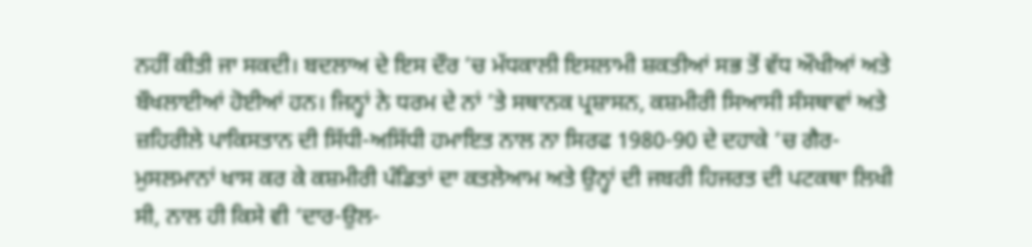ਨਹੀਂ ਕੀਤੀ ਜਾ ਸਕਦੀ। ਬਦਲਾਅ ਦੇ ਇਸ ਦੌਰ ’ਚ ਮੱਧਕਾਲੀ ਇਸਲਾਮੀ ਸ਼ਕਤੀਆਂ ਸਭ ਤੋਂ ਵੱਧ ਔਖੀਆਂ ਅਤੇ ਬੌਖਲਾਈਆਂ ਹੋਈਆਂ ਹਨ। ਜਿਨ੍ਹਾਂ ਨੇ ਧਰਮ ਦੇ ਨਾਂ ’ਤੇ ਸਥਾਨਕ ਪ੍ਰਸ਼ਾਸਨ, ਕਸ਼ਮੀਰੀ ਸਿਆਸੀ ਸੰਸਥਾਵਾਂ ਅਤੇ ਜ਼ਹਿਰੀਲੇ ਪਾਕਿਸਤਾਨ ਦੀ ਸਿੱਧੀ-ਅਸਿੱਧੀ ਹਮਾਇਤ ਨਾਲ ਨਾ ਸਿਰਫ 1980-90 ਦੇ ਦਹਾਕੇ ’ਚ ਗੈਰ-ਮੁਸਲਮਾਨਾਂ ਖਾਸ ਕਰ ਕੇ ਕਸ਼ਮੀਰੀ ਪੰਡਿਤਾਂ ਦਾ ਕਤਲੇਆਮ ਅਤੇ ਉਨ੍ਹਾਂ ਦੀ ਜਬਰੀ ਹਿਜਰਤ ਦੀ ਪਟਕਥਾ ਲਿਖੀ ਸੀ, ਨਾਲ ਹੀ ਕਿਸੇ ਵੀ ‘ਦਾਰ-ਉਲ-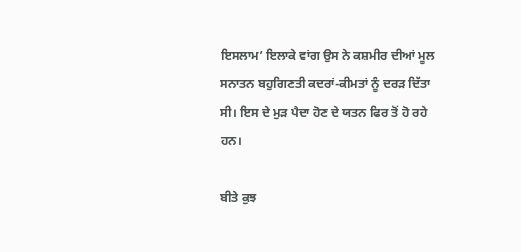ਇਸਲਾਮ’ ਇਲਾਕੇ ਵਾਂਗ ਉਸ ਨੇ ਕਸ਼ਮੀਰ ਦੀਆਂ ਮੂਲ ਸਨਾਤਨ ਬਹੁਗਿਣਤੀ ਕਦਰਾਂ-ਕੀਮਤਾਂ ਨੂੰ ਦਰੜ ਦਿੱਤਾ ਸੀ। ਇਸ ਦੇ ਮੁੜ ਪੈਦਾ ਹੋਣ ਦੇ ਯਤਨ ਫਿਰ ਤੋਂ ਹੋ ਰਹੇ ਹਨ।

ਬੀਤੇ ਕੁਝ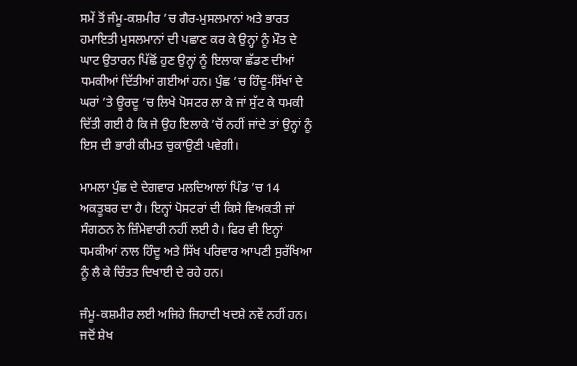ਸਮੇਂ ਤੋਂ ਜੰਮੂ-ਕਸ਼ਮੀਰ ’ਚ ਗੈਰ-ਮੁਸਲਮਾਨਾਂ ਅਤੇ ਭਾਰਤ ਹਮਾਇਤੀ ਮੁਸਲਮਾਨਾਂ ਦੀ ਪਛਾਣ ਕਰ ਕੇ ਉਨ੍ਹਾਂ ਨੂੰ ਮੌਤ ਦੇ ਘਾਟ ਉਤਾਰਨ ਪਿੱਛੋਂ ਹੁਣ ਉਨ੍ਹਾਂ ਨੂੰ ਇਲਾਕਾ ਛੱਡਣ ਦੀਆਂ ਧਮਕੀਆਂ ਦਿੱਤੀਆਂ ਗਈਆਂ ਹਨ। ਪੁੰਛ ’ਚ ਹਿੰਦੂ-ਸਿੱਖਾਂ ਦੇ ਘਰਾਂ ’ਤੇ ਊਰਦੂ ’ਚ ਲਿਖੇ ਪੋਸਟਰ ਲਾ ਕੇ ਜਾਂ ਸੁੱਟ ਕੇ ਧਮਕੀ ਦਿੱਤੀ ਗਈ ਹੈ ਕਿ ਜੇ ਉਹ ਇਲਾਕੇ ’ਚੋਂ ਨਹੀਂ ਜਾਂਦੇ ਤਾਂ ਉਨ੍ਹਾਂ ਨੂੰ ਇਸ ਦੀ ਭਾਰੀ ਕੀਮਤ ਚੁਕਾਉਣੀ ਪਵੇਗੀ।

ਮਾਮਲਾ ਪੁੰਛ ਦੇ ਦੇਗਵਾਰ ਮਲਦਿਆਲਾਂ ਪਿੰਡ ’ਚ 14 ਅਕਤੂਬਰ ਦਾ ਹੈ। ਇਨ੍ਹਾਂ ਪੋਸਟਰਾਂ ਦੀ ਕਿਸੇ ਵਿਅਕਤੀ ਜਾਂ ਸੰਗਠਨ ਨੇ ਜ਼ਿੰਮੇਵਾਰੀ ਨਹੀਂ ਲਈ ਹੈ। ਫਿਰ ਵੀ ਇਨ੍ਹਾਂ ਧਮਕੀਆਂ ਨਾਲ ਹਿੰਦੂ ਅਤੇ ਸਿੱਖ ਪਰਿਵਾਰ ਆਪਣੀ ਸੁਰੱਖਿਆ ਨੂੰ ਲੈ ਕੇ ਚਿੰਤਤ ਦਿਖਾਈ ਦੇ ਰਹੇ ਹਨ।

ਜੰਮੂ-ਕਸ਼ਮੀਰ ਲਈ ਅਜਿਹੇ ਜਿਹਾਦੀ ਖਦਸ਼ੇ ਨਵੇਂ ਨਹੀਂ ਹਨ। ਜਦੋਂ ਸ਼ੇਖ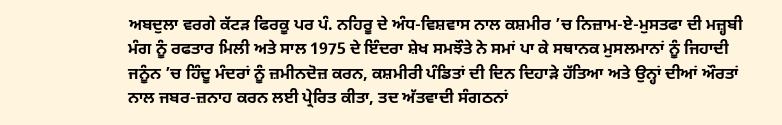ਅਬਦੁਲਾ ਵਰਗੇ ਕੱਟੜ ਫਿਰਕੂ ਪਰ ਪੰ. ਨਹਿਰੂ ਦੇ ਅੰਧ-ਵਿਸ਼ਵਾਸ ਨਾਲ ਕਸ਼ਮੀਰ ’ਚ ਨਿਜ਼ਾਮ-ਏ-ਮੁਸਤਫਾ ਦੀ ਮਜ਼੍ਹਬੀ ਮੰਗ ਨੂੰ ਰਫਤਾਰ ਮਿਲੀ ਅਤੇ ਸਾਲ 1975 ਦੇ ਇੰਦਰਾ ਸ਼ੇਖ ਸਮਝੌਤੇ ਨੇ ਸਮਾਂ ਪਾ ਕੇ ਸਥਾਨਕ ਮੁਸਲਮਾਨਾਂ ਨੂੰ ਜਿਹਾਦੀ ਜਨੂੰਨ ’ਚ ਹਿੰਦੂ ਮੰਦਰਾਂ ਨੂੰ ਜ਼ਮੀਨਦੋਜ਼ ਕਰਨ, ਕਸ਼ਮੀਰੀ ਪੰਡਿਤਾਂ ਦੀ ਦਿਨ ਦਿਹਾੜੇ ਹੱਤਿਆ ਅਤੇ ਉਨ੍ਹਾਂ ਦੀਆਂ ਔਰਤਾਂ ਨਾਲ ਜਬਰ-ਜ਼ਨਾਹ ਕਰਨ ਲਈ ਪ੍ਰੇਰਿਤ ਕੀਤਾ, ਤਦ ਅੱਤਵਾਦੀ ਸੰਗਠਨਾਂ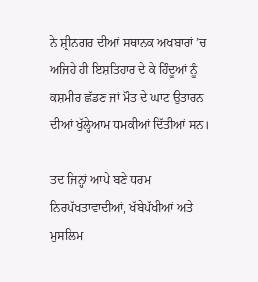ਨੇ ਸ਼੍ਰੀਨਗਰ ਦੀਆਂ ਸਥਾਨਕ ਅਖਬਾਰਾਂ ’ਚ ਅਜਿਹੇ ਹੀ ਇਸ਼ਤਿਹਾਰ ਦੇ ਕੇ ਹਿੰਦੂਆਂ ਨੂੰ ਕਸ਼ਮੀਰ ਛੱਡਣ ਜਾਂ ਮੌਤ ਦੇ ਘਾਟ ਉਤਾਰਨ ਦੀਆਂ ਖੁੱਲ੍ਹੇਆਮ ਧਮਕੀਆਂ ਦਿੱਤੀਆਂ ਸਨ।

ਤਦ ਜਿਨ੍ਹਾਂ ਆਪੇ ਬਣੇ ਧਰਮ ਨਿਰਪੱਖਤਾਵਾਦੀਆਂ, ਖੱਬੇਪੱਖੀਆਂ ਅਤੇ ਮੁਸਲਿਮ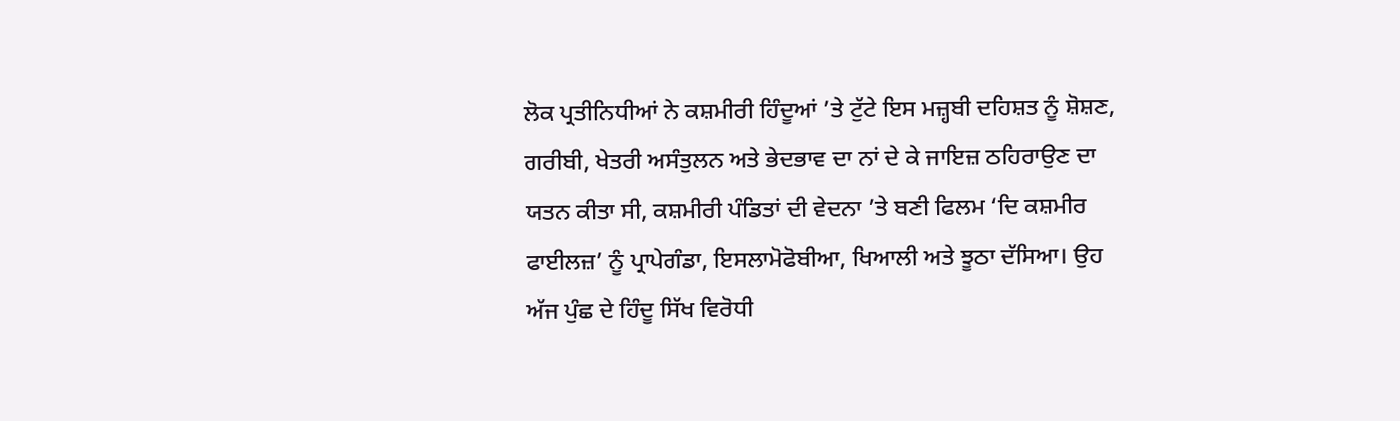ਲੋਕ ਪ੍ਰਤੀਨਿਧੀਆਂ ਨੇ ਕਸ਼ਮੀਰੀ ਹਿੰਦੂਆਂ ’ਤੇ ਟੁੱਟੇ ਇਸ ਮਜ਼੍ਹਬੀ ਦਹਿਸ਼ਤ ਨੂੰ ਸ਼ੋਸ਼ਣ, ਗਰੀਬੀ, ਖੇਤਰੀ ਅਸੰਤੁਲਨ ਅਤੇ ਭੇਦਭਾਵ ਦਾ ਨਾਂ ਦੇ ਕੇ ਜਾਇਜ਼ ਠਹਿਰਾਉਣ ਦਾ ਯਤਨ ਕੀਤਾ ਸੀ, ਕਸ਼ਮੀਰੀ ਪੰਡਿਤਾਂ ਦੀ ਵੇਦਨਾ ’ਤੇ ਬਣੀ ਫਿਲਮ ‘ਦਿ ਕਸ਼ਮੀਰ ਫਾਈਲਜ਼’ ਨੂੰ ਪ੍ਰਾਪੇਗੰਡਾ, ਇਸਲਾਮੋਫੋਬੀਆ, ਖਿਆਲੀ ਅਤੇ ਝੂਠਾ ਦੱਸਿਆ। ਉਹ ਅੱਜ ਪੁੰਛ ਦੇ ਹਿੰਦੂ ਸਿੱਖ ਵਿਰੋਧੀ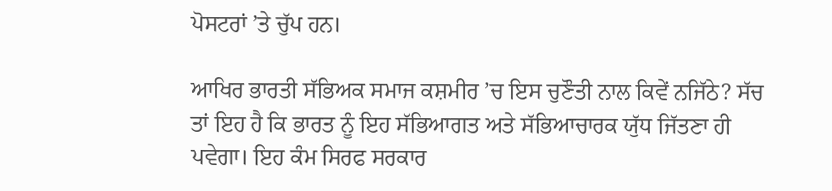ਪੋਸਟਰਾਂ ’ਤੇ ਚੁੱਪ ਹਨ।

ਆਖਿਰ ਭਾਰਤੀ ਸੱਭਿਅਕ ਸਮਾਜ ਕਸ਼ਮੀਰ ’ਚ ਇਸ ਚੁਣੌਤੀ ਨਾਲ ਕਿਵੇਂ ਨਜਿੱਠੇ? ਸੱਚ ਤਾਂ ਇਹ ਹੈ ਕਿ ਭਾਰਤ ਨੂੰ ਇਹ ਸੱਭਿਆਗਤ ਅਤੇ ਸੱਭਿਆਚਾਰਕ ਯੁੱਧ ਜਿੱਤਣਾ ਹੀ ਪਵੇਗਾ। ਇਹ ਕੰਮ ਸਿਰਫ ਸਰਕਾਰ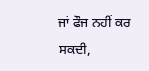ਜਾਂ ਫੌਜ ਨਹੀਂ ਕਰ ਸਕਦੀ,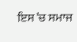ਇਸ ’ਚ ਸਮਾਜ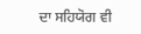ਦਾ ਸਹਿਯੋਗ ਵੀ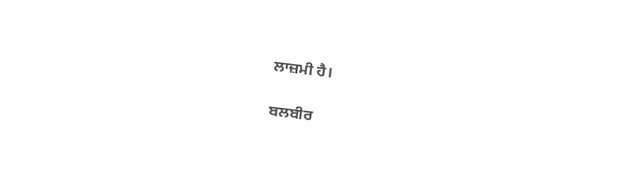ਲਾਜ਼ਮੀ ਹੈ।

ਬਲਬੀਰ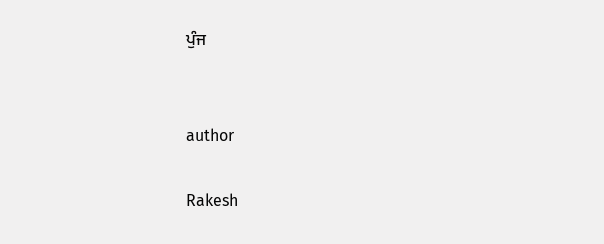ਪੁੰਜ


author

Rakesh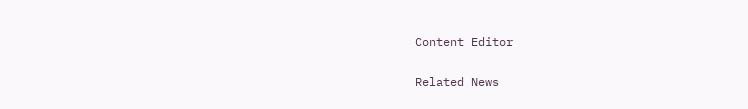Content Editor

Related News